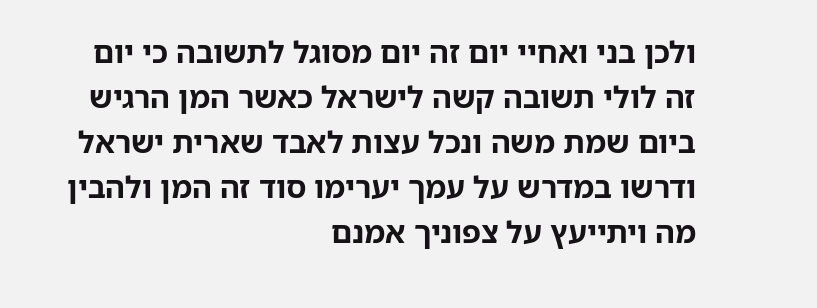ולכן בני ואחיי יום זה יום מסוגל לתשובה כי יום זה לולי תשובה קשה לישראל כאשר המן הרגיש ביום שמת משה ונכל עצות לאבד שארית ישראל ודרשו במדרש על עמך יערימו סוד זה המן ולהבין מה ויתייעץ על צפוניך אמנם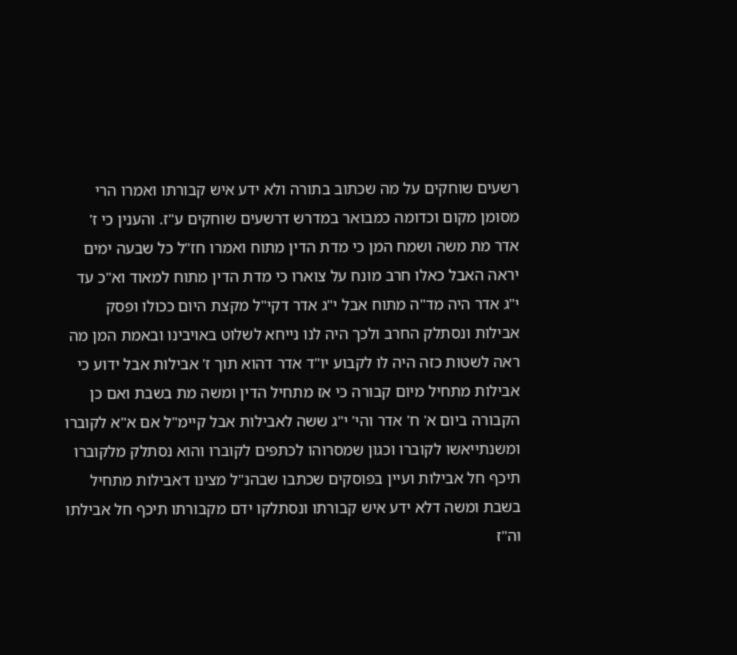רשעים שוחקים על מה שכתוב בתורה ולא ידע איש קבורתו ואמרו הרי מסומן מקום וכדומה כמבואר במדרש דרשעים שוחקים ע"ז. והענין כי ז' אדר מת משה ושמח המן כי מדת הדין מתוח ואמרו חז"ל כל שבעה ימים יראה האבל כאלו חרב מונח על צוארו כי מדת הדין מתוח למאוד וא"כ עד י"ג אדר היה מד"ה מתוח אבל י"ג אדר דקי"ל מקצת היום ככולו ופסק אבילות ונסתלק החרב ולכך היה לנו נייחא לשלוט באויבינו ובאמת המן מה ראה לשטות כזה היה לו לקבוע יו"ד אדר דהוא תוך ז' אבילות אבל ידוע כי אבילות מתחיל מיום קבורה כי אז מתחיל הדין ומשה מת בשבת ואם כן הקבורה ביום א' ח' אדר והי' י"ג ששה לאבילות אבל קיימ"ל אם א"א לקוברו ומשנתייאשו לקוברו וכגון שמסרוהו לכתפים לקוברו והוא נסתלק מלקוברו תיכף חל אבילות ועיין בפוסקים שכתבו שבהנ"ל מצינו דאבילות מתחיל בשבת ומשה דלא ידע איש קבורתו ונסתלקו ידם מקבורתו תיכף חל אבילתו וה"ז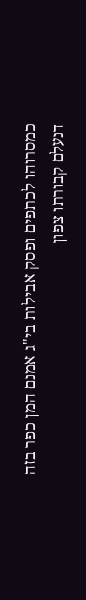כמסרוהו לכתפים ופסק אבילות בי"ג אמנם המן כפר בזה דנעלם קבורתו צפון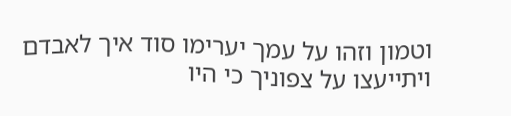וטמון וזהו על עמך יערימו סוד איך לאבדם ויתייעצו על צפוניך כי היו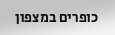כופרים במצפון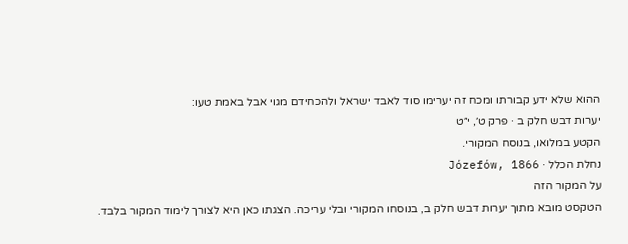ההוא שלא ידע קבורתו ומכח זה יערימו סוד לאבד ישראל ולהכחידם מגוי אבל באמת טעו:
יערות דבש חלק ב · פרק ט׳, י״ט
הקטע במלואו, בנוסח המקורי.
נחלת הכלל · Józefów, 1866
על המקור הזה
הטקסט מובא מתוך יערות דבש חלק ב, בנוסחו המקורי ובלי עריכה. הצגתו כאן היא לצורך לימוד המקור בלבד.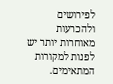לפירושים ולהכרעות מאוחרות יותר יש לפנות למקורות המתאימים.